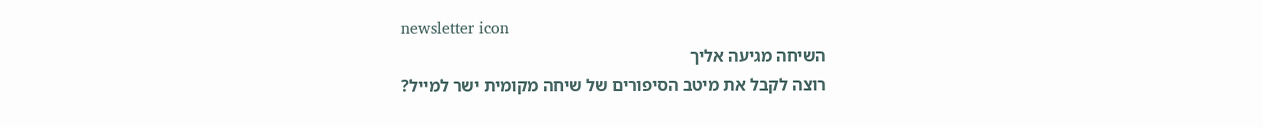newsletter icon
השיחה מגיעה אליך
רוצה לקבל את מיטב הסיפורים של שיחה מקומית ישר למייל?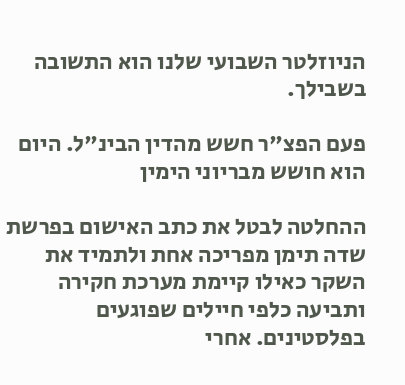הניוזלטר השבועי שלנו הוא התשובה בשבילך.

פעם הפצ"ר חשש מהדין הבינ"ל. היום הוא חושש מבריוני הימין

ההחלטה לבטל את כתב האישום בפרשת שדה תימן מפריכה אחת ולתמיד את השקר כאילו קיימת מערכת חקירה ותביעה כלפי חיילים שפוגעים בפלסטינים. אחרי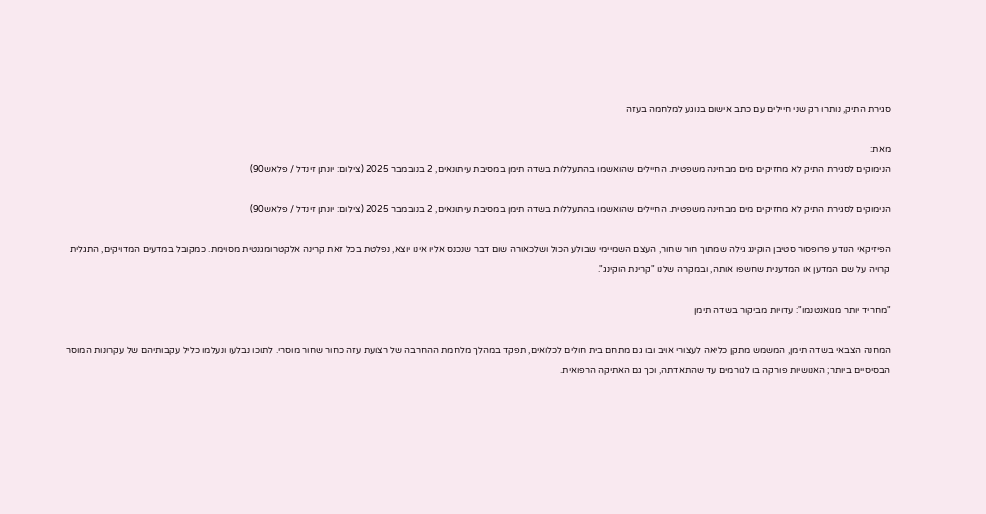סגירת התיק, נותרו רק שני חיילים עם כתב אישום בנוגע למלחמה בעזה

מאת:
הנימוקים לסגירת התיק לא מחזיקים מים מבחינה משפטית. החיילים שהואשמו בהתעללות בשדה תימן במסיבת עיתונאים, 2 בנובמבר 2025 (צילום: יונתן זינדל / פלאש90)

הנימוקים לסגירת התיק לא מחזיקים מים מבחינה משפטית. החיילים שהואשמו בהתעללות בשדה תימן במסיבת עיתונאים, 2 בנובמבר 2025 (צילום: יונתן זינדל / פלאש90)

הפיזיקאי הנודע פרופסור סטיבן הוקינג גילה שמתוך חור שחור, העצם השמיימי שבולע הכול ושלכאורה שום דבר שנכנס אליו אינו יוצא, נפלטת בכל זאת קרינה אלקטרומגנטית מסוימת. כמקובל במדעים המדויקים, התגלית קרויה על שם המדען או המדענית שחשפו אותה, ובמקרה שלנו "קרינת הוקינג".

"מחריד יותר מגואנטנמו": עדויות מביקור בשדה תימן

המחנה הצבאי בשדה תימן, המשמש מתקן כליאה לעצורי אויב ובו גם מתחם בית חולים לכלואים, תפקד במהלך מלחמת ההחרבה של רצועת עזה כחור שחור מוסרי. לתוכו נבלעו ונעלמו כליל עקבותיהם של עקרונות המוסר הבסיסיים ביותר; האנושיות פורקה בו לגורמים עד שהתאדתה, וכך גם האתיקה הרפואית.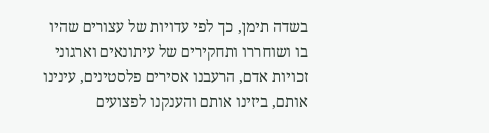בשדה תימן, כך לפי עדויות של עצורים שהיו בו ושוחררו ותחקירים של עיתונאים וארגוני זכויות אדם, הרעבנו אסירים פלסטינים, עינינו אותם, ביזינו אותם והענקנו לפצועים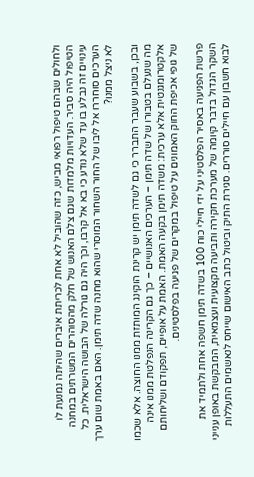ולחולים שבהם טיפול רפואי מביש, כזה שהוביל לא אחת לכריתת איברים שהיתה נמנעת לו הטיפול היה סביר. העדויות מלמדות שגם צלם האנוש של חלק מהסוהרים המשרתים במחנה עינויים זה נבלע בו עד שלא נודע כי בא אל קרבו, וכך היה גם גורלה של הבושה הישראלית. כל הערכים סוחררו אל ליבו של החור השחור המוסרי שהוא מחנה שדה תימן. האם באמת שום ערך לא ניצל ממנו?

ובכן, בשבוע שעבר התברר כי גם לשדה תימן יש קרינת הוקינג המותזת ממנו החוצה. אלא שכמו מה שנעלם בטבורו של שדה תימן – הערכים האנושיים – כך גם הקרינה הנפלטת ממנו אינה אלקטרומגנטית אלא ערכית: משדה תימן בקעה האמת. האמת על אופיים, תפקודם ושליחותם של גופי אכיפת החוק האמונים על טיפול במקרים של פגיעה בפלסטינים.

פרשת הפגיעה באסיר הפלסטיני על ידי חיילי כוח 100 בשדה תימן חשפה אחת ולתמיד את השקר הגדול בדבר קיומה של מערכת חקירה ותביעה מקצועית ועצמאית, המבקשת באופן ענייני לבוא חשבון עם חיילים סוררים. סגירת התיק וביטול כתב האישום שייחס לנאשמים התעללות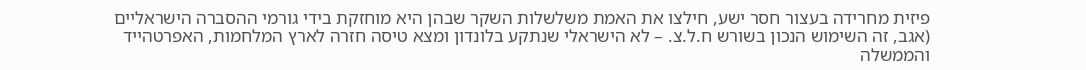פיזית מחרידה בעצור חסר ישע, חילצו את האמת משלשלות השקר שבהן היא מוחזקת בידי גורמי ההסברה הישראליים (אגב, זה השימוש הנכון בשורש ח.ל.צ. – לא הישראלי שנתקע בלונדון ומצא טיסה חזרה לארץ המלחמות, האפרטהייד והממשלה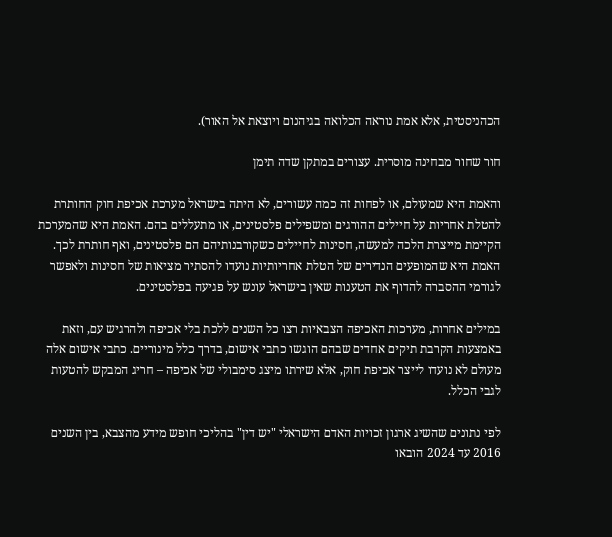הכהניסטית, אלא אמת נוראה הכלואה בגיהנום ויוצאת אל האור).

חור שחור מבחינה מוסרית. עצורים במתקן שדה תימן

והאמת היא שמעולם, או לפחות זה כמה עשורים, לא היתה בישראל מערכת אכיפת חוק החותרת להטלת אחריות על חיילים ההורגים ומשפילים פלסטינים, או מתעללים בהם. האמת היא שהמערכת הקיימת מייצרת הלכה למעשה, חסינות לחיילים כשקורבנותיהם הם פלסטינים, ואף חותרת לכך. האמת היא שהמופעים הנדירים של הטלת אחריותיות נועדו להסתיר מציאות של חסינות ולאפשר לגורמי ההסברה להדוף את הטענות שאין בישראל עונש על פגיעה בפלסטינים.

במילים אחרות, מערכות האכיפה הצבאיות רצו כל השנים ללכת בלי אכיפה ולהרגיש עם, וזאת באמצעות הקרבת תיקים אחדים שבהם הוגשו כתבי אישום, בדרך כלל מינוריים. כתבי אישום אלה מעולם לא נועדו לייצר אכיפת חוק, אלא שירתו מיצג סימבולי של אכיפה – חריג המבקש להטעות לגבי הכלל.

לפי נתונים שהשיג ארגון זכויות האדם הישראלי "יש דין" בהליכי חופש מידע מהצבא, בין השנים 2016 עד 2024 הובאו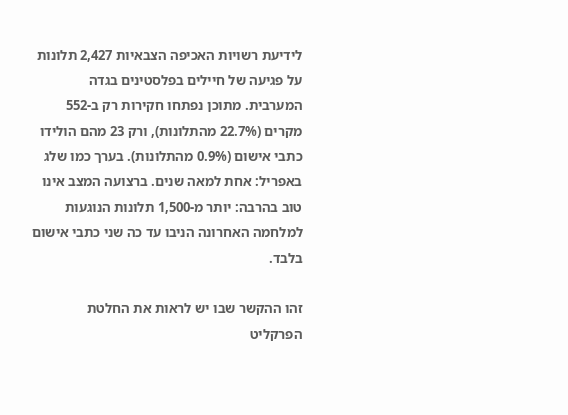לידיעת רשויות האכיפה הצבאיות 2,427 תלונות על פגיעה של חיילים בפלסטינים בגדה המערבית. מתוכן נפתחו חקירות רק ב-552 מקרים (22.7% מהתלונות), ורק 23 מהם הולידו כתבי אישום (0.9% מהתלונות). בערך כמו שלג באפריל: אחת למאה שנים. ברצועה המצב אינו טוב בהרבה: יותר מ-1,500 תלונות הנוגעות למלחמה האחרונה הניבו עד כה שני כתבי אישום בלבד.

זהו ההקשר שבו יש לראות את החלטת הפרקליט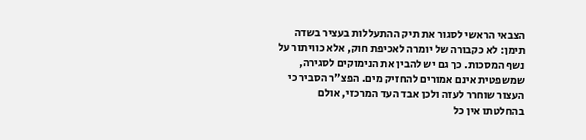הצבאי הראשי לסגור את תיק ההתעללות בעציר בשדה תימן: לא כקבורה של יומרה לאכיפת חוק, אלא כוויתור על נשף המסכות. כך גם יש להבין את הנימוקים לסגירה, שמשפטית אינם אמורים להחזיק מים. הפצ"ר הסביר כי העצור שוחרר לעזה ולכן אבד העד המרכזי, אולם בהחלטתו אין כל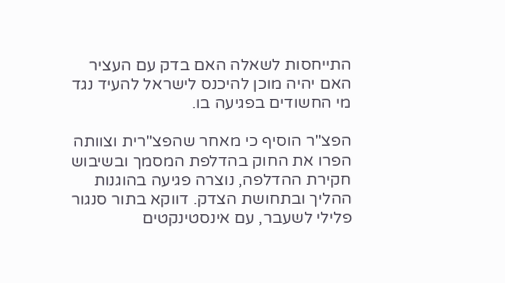התייחסות לשאלה האם בדק עם העציר   האם יהיה מוכן להיכנס לישראל להעיד נגד מי החשודים בפגיעה בו.

הפצ"ר הוסיף כי מאחר שהפצ"רית וצוותה הפרו את החוק בהדלפת המסמך ובשיבוש חקירת ההדלפה, נוצרה פגיעה בהוגנות ההליך ובתחושת הצדק. דווקא בתור סנגור פלילי לשעבר, עם אינסטינקטים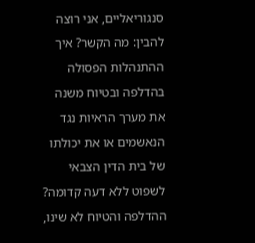סנגוריאליים, אני רוצה להבין: מה הקשר? איך ההתנהלות הפסולה בהדלפה ובטיוח משנה את מערך הראיות נגד הנאשמים או את יכולתו של בית הדין הצבאי לשפוט ללא דעה קדומה? ההדלפה והטיוח לא שינו,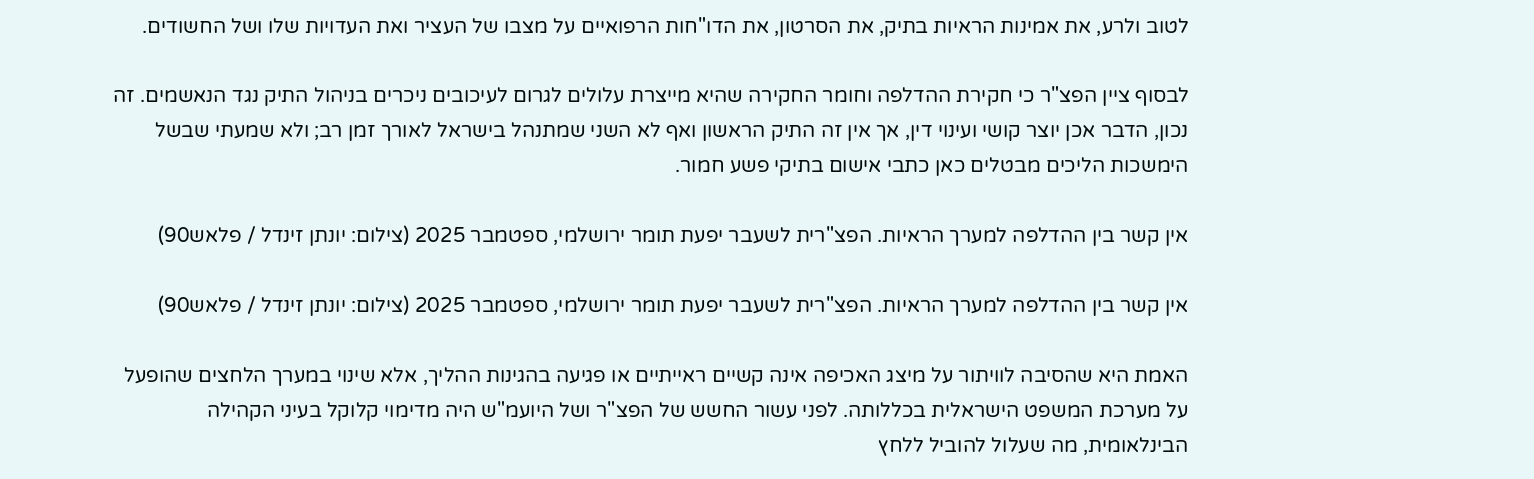לטוב ולרע, את אמינות הראיות בתיק, את הסרטון, את הדו"חות הרפואיים על מצבו של העציר ואת העדויות שלו ושל החשודים.

לבסוף ציין הפצ"ר כי חקירת ההדלפה וחומר החקירה שהיא מייצרת עלולים לגרום לעיכובים ניכרים בניהול התיק נגד הנאשמים. זה נכון, הדבר אכן יוצר קושי ועינוי דין, אך אין זה התיק הראשון ואף לא השני שמתנהל בישראל לאורך זמן רב; ולא שמעתי שבשל הימשכות הליכים מבטלים כאן כתבי אישום בתיקי פשע חמור.

אין קשר בין ההדלפה למערך הראיות. הפצ"רית לשעבר יפעת תומר ירושלמי, ספטמבר 2025 (צילום: יונתן זינדל / פלאש90)

אין קשר בין ההדלפה למערך הראיות. הפצ"רית לשעבר יפעת תומר ירושלמי, ספטמבר 2025 (צילום: יונתן זינדל / פלאש90)

האמת היא שהסיבה לוויתור על מיצג האכיפה אינה קשיים ראייתיים או פגיעה בהגינות ההליך, אלא שינוי במערך הלחצים שהופעל על מערכת המשפט הישראלית בכללותה. לפני עשור החשש של הפצ"ר ושל היועמ"ש היה מדימוי קלוקל בעיני הקהילה הבינלאומית, מה שעלול להוביל ללחץ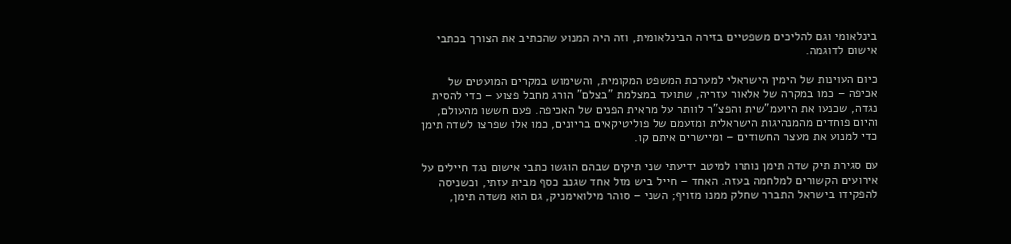בינלאומי וגם להליכים משפטיים בזירה הבינלאומית, וזה היה המנוע שהכתיב את הצורך בכתבי אישום לדוגמה.

כיום העוינות של הימין הישראלי למערכת המשפט המקומית, והשימוש במקרים המועטים של אכיפה – כמו במקרה של אלאור עזריה, שתועד במצלמת "בצלם" הורג מחבל פצוע – כדי להסית נגדה, שכנעו את היועמ"שית והפצ"ר לוותר על מראית הפנים של האכיפה. פעם חששו מהעולם, והיום פוחדים מהמנהיגות הישראלית ומזעמם של פוליטיקאים בריונים, כמו אלו שפרצו לשדה תימן כדי למנוע את מעצר החשודים – ומיישרים איתם קו.

עם סגירת תיק שדה תימן נותרו למיטב ידיעתי שני תיקים שבהם הוגשו כתבי אישום נגד חיילים על אירועים הקשורים למלחמה בעזה. האחד – חייל ביש מזל אחד שגנב כסף מבית עזתי, וכשניסה להפקידו בישראל התברר שחלק ממנו מזויף; השני – סוהר מילואימניק, גם הוא משדה תימן,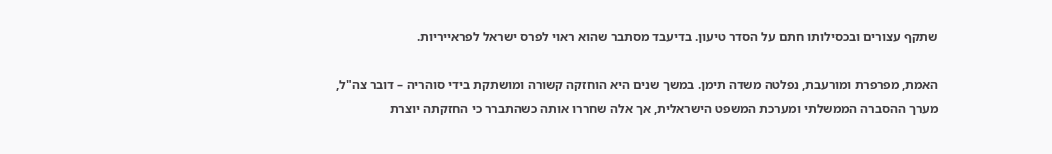שתקף עצורים ובכסילותו חתם על הסדר טיעון. בדיעבד מסתבר שהוא ראוי לפרס ישראל לפראייריות.

האמת, מפרפרת ומורעבת, נפלטה משדה תימן. במשך שנים היא הוחזקה קשורה ומושתקת בידי סוהריה – דובר צה"ל, מערך ההסברה הממשלתי ומערכת המשפט הישראלית, אך אלה שחררו אותה כשהתברר כי החזקתה יוצרת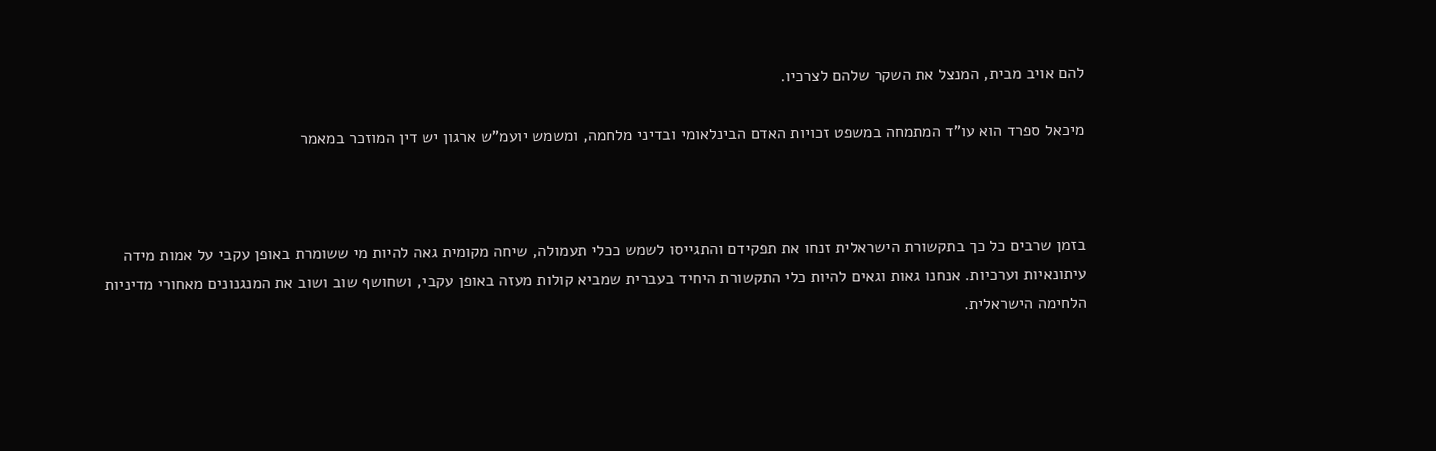להם אויב מבית, המנצל את השקר שלהם לצרכיו.

מיכאל ספרד הוא עו"ד המתמחה במשפט זכויות האדם הבינלאומי ובדיני מלחמה, ומשמש יועמ"ש ארגון יש דין המוזכר במאמר



בזמן שרבים כל כך בתקשורת הישראלית זנחו את תפקידם והתגייסו לשמש ככלי תעמולה, שיחה מקומית גאה להיות מי ששומרת באופן עקבי על אמות מידה עיתונאיות וערכיות. אנחנו גאות וגאים להיות כלי התקשורת היחיד בעברית שמביא קולות מעזה באופן עקבי, ושחושף שוב ושוב את המנגנונים מאחורי מדיניות הלחימה הישראלית.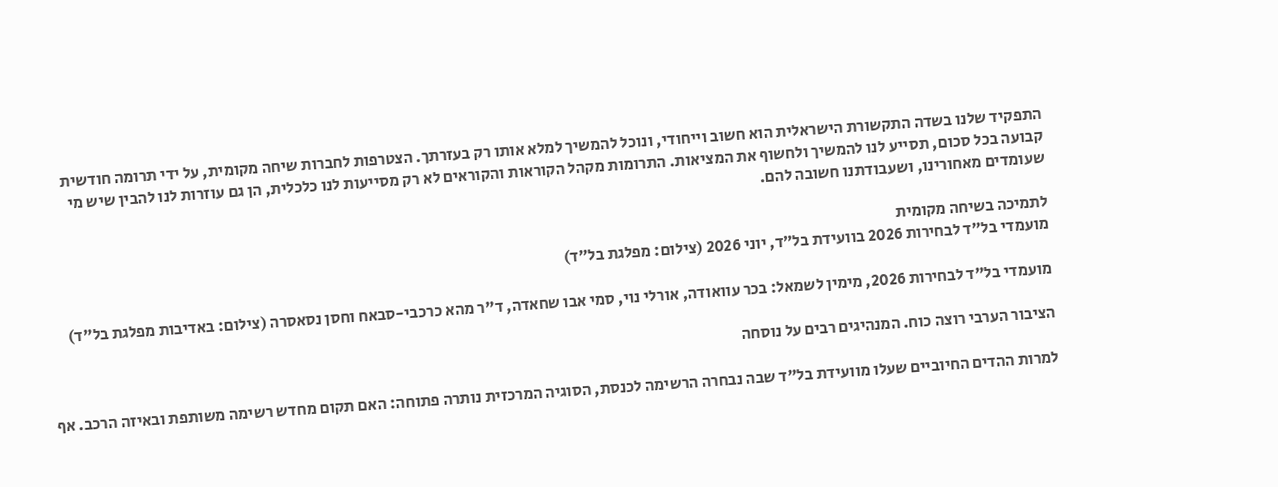התפקיד שלנו בשדה התקשורת הישראלית הוא חשוב וייחודי, ונוכל להמשיך למלא אותו רק בעזרתך. הצטרפות לחברות שיחה מקומית, על ידי תרומה חודשית קבועה בכל סכום, תסייע לנו להמשיך ולחשוף את המציאות. התרומות מקהל הקוראות והקוראים לא רק מסייעות לנו כלכלית, הן גם עוזרות לנו להבין שיש מי שעומדים מאחורינו, ושעבודתנו חשובה להם.

לתמיכה בשיחה מקומית
מועמדי בל״ד לבחירות 2026 בוועידת בל״ד, יוני 2026 (צילום: מפלגת בל״ד)

מועמדי בל"ד לבחירות 2026, מימין לשמאל: בכר עוואודה, אורלי נוי, סמי אבו שחאדה, ד"ר מהא כרכבי-סבאח וחסן נסאסרה (צילום: באדיבות מפלגת בל"ד)

הציבור הערבי רוצה כוח. המנהיגים רבים על נוסחה

למרות ההדים החיוביים שעלו מוועידת בל"ד שבה נבחרה הרשימה לכנסת, הסוגיה המרכזית נותרה פתוחה: האם תקום מחדש רשימה משותפת ובאיזה הרכב. אף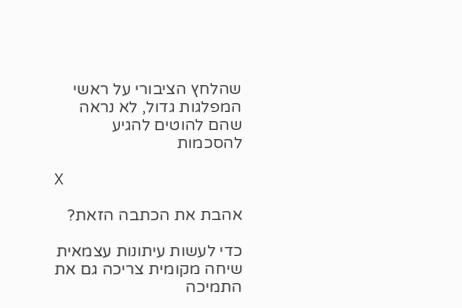שהלחץ הציבורי על ראשי המפלגות גדול, לא נראה שהם להוטים להגיע להסכמות

X

אהבת את הכתבה הזאת?

כדי לעשות עיתונות עצמאית שיחה מקומית צריכה גם את התמיכה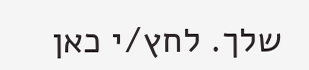שלך. לחץ/י כאן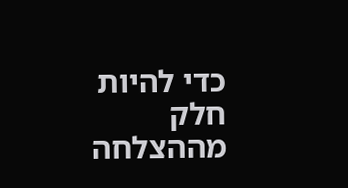כדי להיות חלק מההצלחה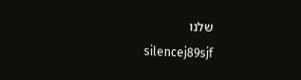שלנו
silencej89sjf